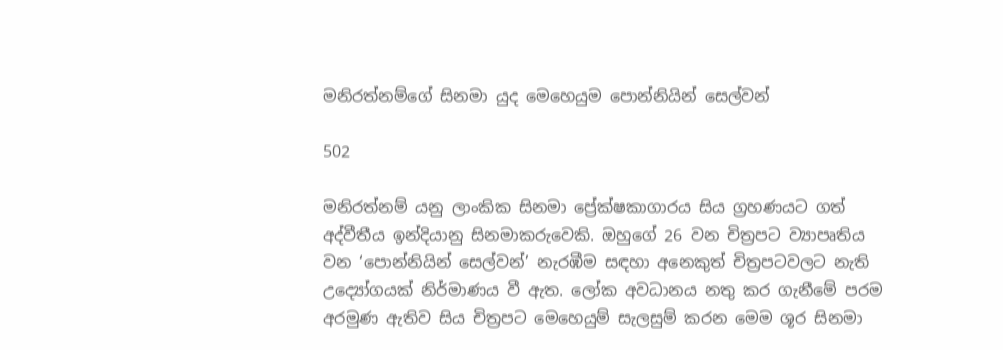මනිරත්නම්ගේ සිනමා යුද මෙහෙයුම පොන්නියින් සෙල්වන්

502

මනිරත්නම් යනු ලාංකික සිනමා ප්‍රේක්ෂකාගාරය සිය ග්‍රහණයට ගත් අද්වීතීය ඉන්දියානු සිනමාකරුවෙකි. ඔහුගේ 26 වන චිත්‍රපට ව්‍යාපෘතිය වන ‘පොන්නියින් සෙල්වන්’ නැරඹීම සඳහා අනෙකුත් චිත්‍රපටවලට නැති උද්‍යෝගයක් නිර්මාණය වී ඇත. ලෝක අවධානය නතු කර ගැනීමේ පරම අරමුණ ඇතිව සිය චිත්‍රපට මෙහෙයුම් සැලසුම් කරන මෙම ශූර සිනමා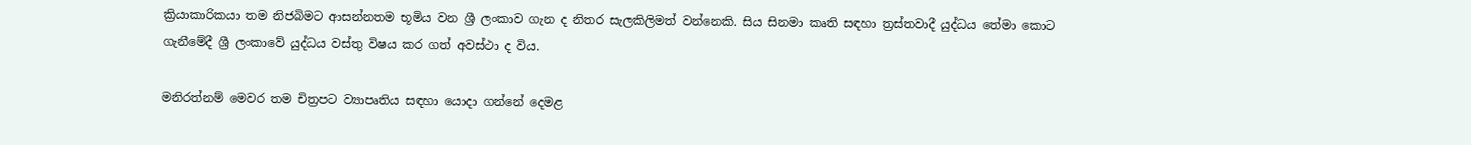ක්‍රියාකාරිකයා තම නිජබිමට ආසන්නතම භූමිය වන ශ්‍රී ලංකාව ගැන ද නිතර සැලකිලිමත් වන්නෙකි. සිය සිනමා කෘති සඳහා ත්‍රස්තවාදී යුද්ධය තේමා කොට ගැනීමේදී ශ්‍රී ලංකාවේ යුද්ධය වස්තු විෂය කර ගත් අවස්ථා ද විය.

මනිරත්නම් මෙවර තම චිත්‍රපට ව්‍යාපෘතිය සඳහා යොදා ගන්නේ දෙමළ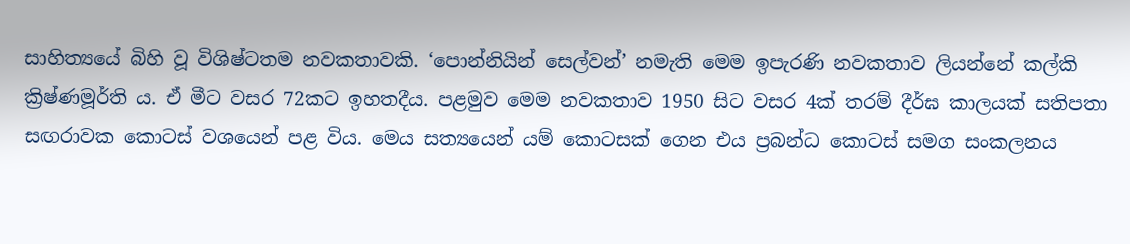සාහිත්‍යයේ බිහි වූ විශිෂ්ටතම නවකතාවකි. ‘පොන්නියින් සෙල්වන්’ නමැති මෙම ඉපැරණි නවකතාව ලියන්නේ කල්කි ක්‍රිෂ්ණමූර්ති ය. ඒ මීට වසර 72කට ඉහතදීය. පළමුව මෙම නවකතාව 1950 සිට වසර 4ක් තරම් දීර්ඝ කාලයක් සතිපතා සඟරාවක කොටස් වශයෙන් පළ විය. මෙය සත්‍යයෙන් යම් කොටසක් ගෙන එය ප්‍රබන්ධ කොටස් සමග සංකලනය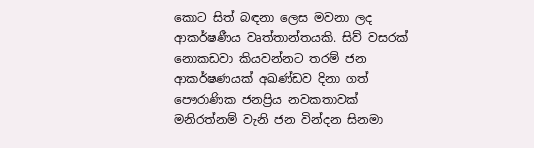කොට සිත් බඳනා ලෙස මවනා ලද ආකර්ෂණීය වෘත්තාන්තයකි. සිව් වසරක් නොකඩවා කියවන්නට තරම් ජන ආකර්ෂණයක් අඛණ්ඩව දිනා ගත් පෞරාණික ජනප්‍රිය නවකතාවක් මනිරත්නම් වැනි ජන වින්දන සිනමා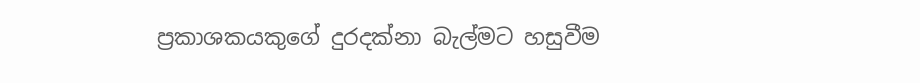ප්‍රකාශකයකුගේ දුරදක්නා බැල්මට හසුවීම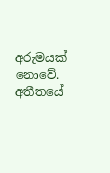අරුමයක් නොවේ. අතීතයේ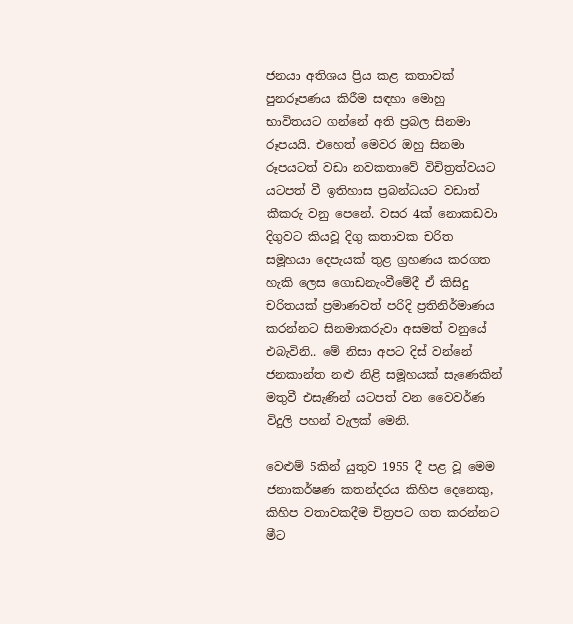ජනයා අතිශය ප්‍රිය කළ කතාවක් පුනරූපණය කිරීම සඳහා මොහු භාවිතයට ගන්නේ අති ප්‍රබල සිනමා රූපයයි. එහෙත් මෙවර ඔහු සිනමා රූපයටත් වඩා නවකතාවේ විචිත්‍රත්වයට යටපත් වී ඉතිහාස ප්‍රබන්ධයට වඩාත් කීකරු වනු පෙනේ. වසර 4ක් නොකඩවා දිගුවට කියවූ දිගු කතාවක චරිත සමූහයා දෙපැයක් තුළ ග්‍රහණය කරගත හැකි ලෙස ගොඩනැංවීමේදී ඒ කිසිදු චරිතයක් ප්‍රමාණවත් පරිදි ප්‍රතිනිර්මාණය කරන්නට සිනමාකරුවා අසමත් වනුයේ එබැවිනි.. මේ නිසා අපට දිස් වන්නේ ජනකාන්ත නළු නිළි සමූහයක් සැණෙකින් මතුවී එසැණින් යටපත් වන වෛවර්ණ විදුලි පහන් වැලක් මෙනි.

වෙළුම් 5කින් යුතුව 1955 දී පළ වූ මෙම ජනාකර්ෂණ කතන්දරය කිහිප දෙනෙකු, කිහිප වතාවකදීම චිත්‍රපට ගත කරන්නට මීට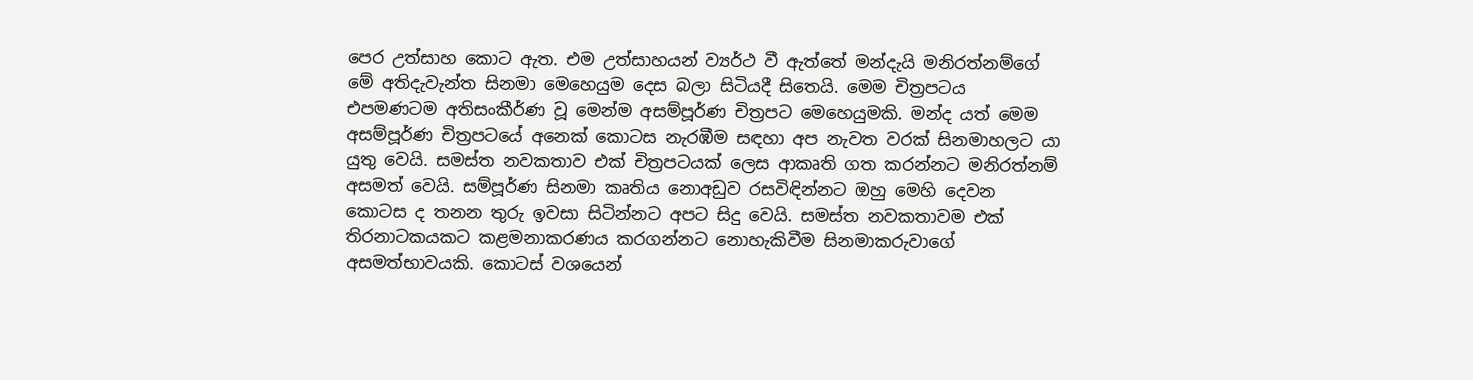පෙර උත්සාහ කොට ඇත. එම උත්සාහයන් ව්‍යර්ථ වී ඇත්තේ මන්දැයි මනිරත්නම්ගේ මේ අතිදැවැන්ත සිනමා මෙහෙයුම දෙස බලා සිටියදී සිතෙයි. මෙම චිත්‍රපටය එපමණටම අතිසංකීර්ණ වූ මෙන්ම අසම්පූර්ණ චිත්‍රපට මෙහෙයුමකි. මන්ද යත් මෙම අසම්පූර්ණ චිත්‍රපටයේ අනෙක් කොටස නැරඹීම සඳහා අප නැවත වරක් සිනමාහලට යා යුතු වෙයි. සමස්ත නවකතාව එක් චිත්‍රපටයක් ලෙස ආකෘති ගත කරන්නට මනිරත්නම් අසමත් වෙයි. සම්පූර්ණ සිනමා කෘතිය නොඅඩුව රසවිඳින්නට ඔහු මෙහි දෙවන කොටස ද තනන තුරු ඉවසා සිටින්නට අපට සිදු වෙයි. සමස්ත නවකතාවම එක් තිරනාටකයකට කළමනාකරණය කරගන්නට නොහැකිවීම සිනමාකරුවාගේ අසමත්භාවයකි. කොටස් වශයෙන්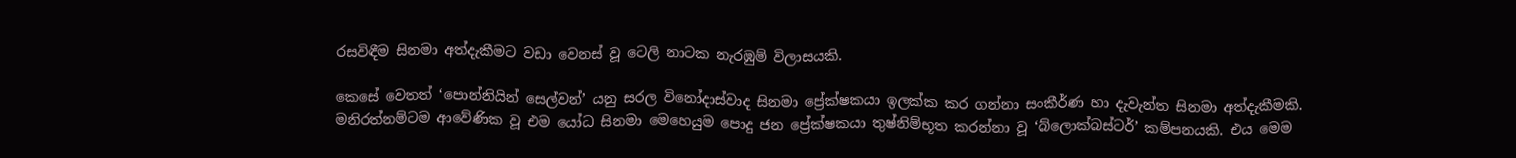රසවිඳීම සිනමා අත්දැකීමට වඩා වෙනස් වූ ටෙලි නාටක නැරඹුම් විලාසයකි.

කෙසේ වෙතත් ‘පොන්නියින් සෙල්වන්’ යනු සරල විනෝදාස්වාද සිනමා ප්‍රේක්ෂකයා ඉලක්ක කර ගන්නා සංකීර්ණ හා දැවැන්ත සිනමා අත්දැකීමකි. මනිරත්නම්ටම ආවේණික වූ එම යෝධ සිනමා මෙහෙයුම පොදු ජන ප්‍රේක්ෂකයා තුෂ්නිම්භූත කරන්නා වූ ‘බ්ලොක්බස්ටර්’ කම්පනයකි. එය මෙම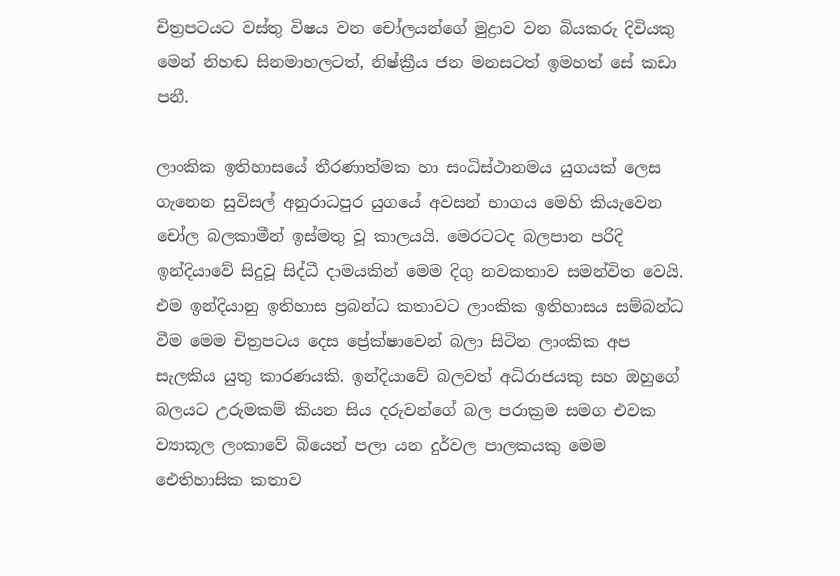චිත්‍රපටයට වස්තු විෂය වන චෝලයන්ගේ මුද්‍රාව වන බියකරු දිවියකු මෙන් නිහඬ සිනමාහලටත්, නිෂ්ක්‍රීය ජන මනසටත් ඉමහත් සේ කඩා පනී.

ලාංකික ඉතිහාසයේ තීරණාත්මක හා සංධිස්ථානමය යුගයක් ලෙස ගැනෙන සුවිසල් අනුරාධපුර යුගයේ අවසන් භාගය මෙහි කියැවෙන චෝල බලකාමීන් ඉස්මතු වූ කාලයයි. මෙරටටද බලපාන පරිදි ඉන්දියාවේ සිදුවූ සිද්ධී දාමයකින් මෙම දිගු නවකතාව සමන්විත වෙයි. එම ඉන්දියානු ඉතිහාස ප්‍රබන්ධ කතාවට ලාංකික ඉතිහාසය සම්බන්ධ වීම මෙම චිත්‍රපටය දෙස ප්‍රේක්ෂාවෙන් බලා සිටින ලාංකික අප සැලකිය යුතු කාරණයකි. ඉන්දියාවේ බලවත් අධිරාජයකු සහ ඔහුගේ බලයට උරුමකම් කියන සිය දරුවන්ගේ බල පරාක්‍රම සමග එවක ව්‍යාකූල ලංකාවේ බියෙන් පලා යන දුර්වල පාලකයකු මෙම ඓතිහාසික කතාව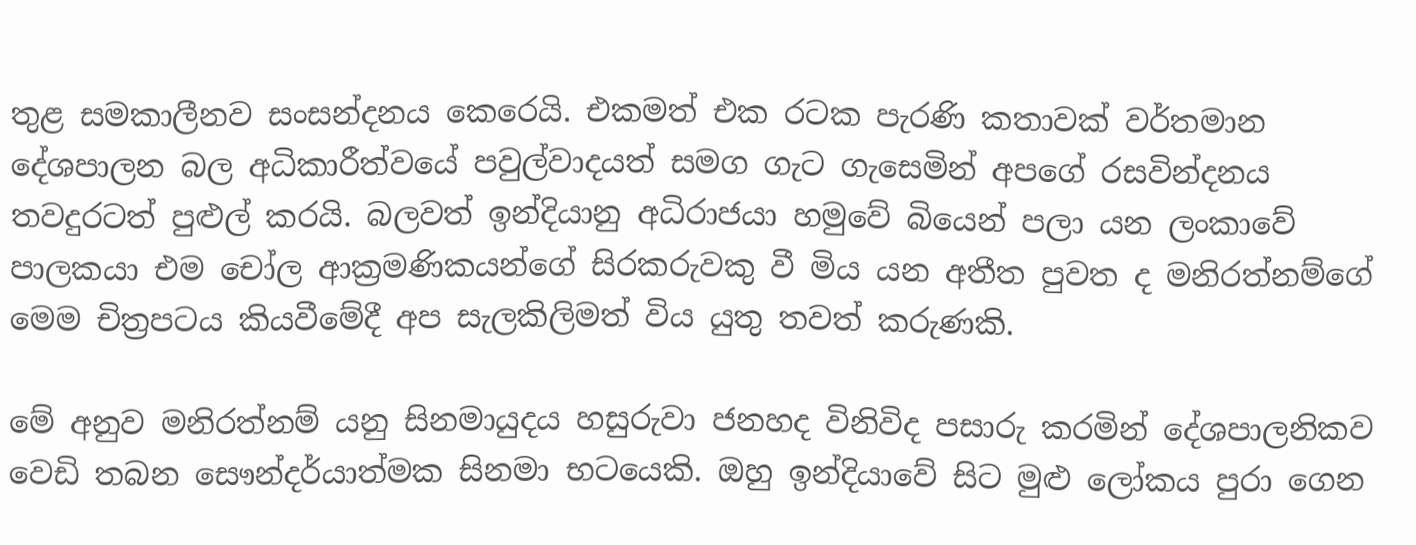තුළ සමකාලීනව සංසන්දනය කෙරෙයි. එකමත් එක රටක පැරණි කතාවක් වර්තමාන දේශපාලන බල අධිකාරීත්වයේ පවුල්වාදයත් සමග ගැට ගැසෙමින් අපගේ රසවින්දනය තවදුරටත් පුළුල් කරයි. බලවත් ඉන්දියානු අධිරාජයා හමුවේ බියෙන් පලා යන ලංකාවේ පාලකයා එම චෝල ආක්‍රමණිකයන්ගේ සිරකරුවකු වී මිය යන අතීත පුවත ද මනිරත්නම්ගේ මෙම චිත්‍රපටය කියවීමේදී අප සැලකිලිමත් විය යුතු තවත් කරුණකි.

මේ අනුව මනිරත්නම් යනු සිනමායුදය හසුරුවා ජනහද විනිවිද පසාරු කරමින් දේශපාලනිකව වෙඩි තබන සෞන්දර්යාත්මක සිනමා භටයෙකි. ඔහු ඉන්දියාවේ සිට මුළු ලෝකය පුරා ගෙන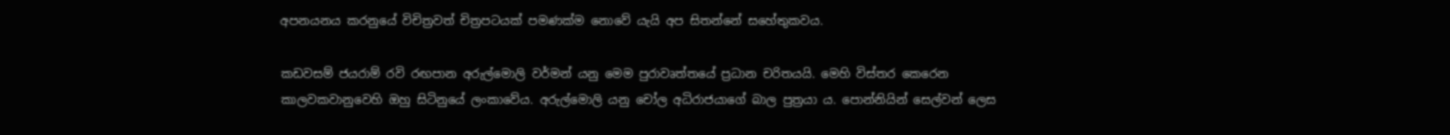අපනයනය කරනුයේ විචිත්‍රවත් චිත්‍රපටයක් පමණක්ම නොවේ යැයි අප සිතන්නේ සහේතුකවය.

කඩවසම් ජයරාම් රවි රඟපාන අරුල්මොලි වර්මන් යනු මෙම පුරාවෘත්තයේ ප්‍රධාන චරිතයයි. මෙහි විස්තර කෙරෙන කාලවකවානුවෙහි ඔහු සිටිනුයේ ලංකාවේය. අරුල්මොලි යනු චෝල අධිරාජයාගේ බාල පුත්‍රයා ය. පොන්නියින් සෙල්වන් ලෙස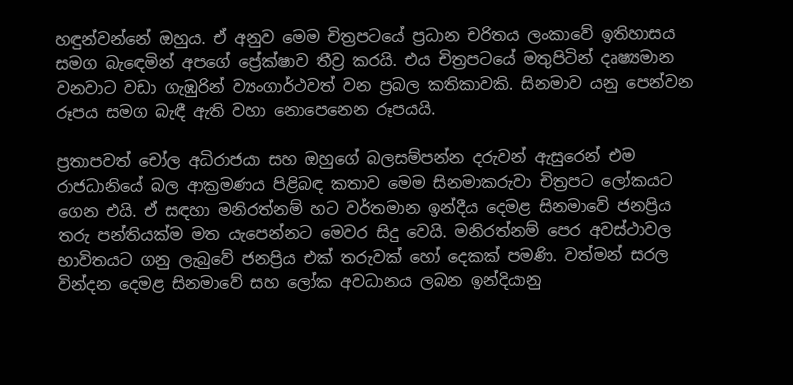හඳුන්වන්නේ ඔහුය. ඒ අනුව මෙම චිත්‍රපටයේ ප්‍රධාන චරිතය ලංකාවේ ඉතිහාසය සමග බැඳෙමින් අපගේ ප්‍රේක්ෂාව තීව්‍ර කරයි. එය චිත්‍රපටයේ මතුපිටින් දෘෂ්‍යමාන වනවාට වඩා ගැඹුරින් ව්‍යංගාර්ථවත් වන ප්‍රබල කතිකාවකි. සිනමාව යනු පෙන්වන රූපය සමග බැඳී ඇති වහා නොපෙනෙන රූපයයි.

ප්‍රතාපවත් චෝල අධිරාජයා සහ ඔහුගේ බලසම්පන්න දරුවන් ඇසුරෙන් එම රාජධානියේ බල ආක්‍රමණය පිළිබඳ කතාව මෙම සිනමාකරුවා චිත්‍රපට ලෝකයට ගෙන එයි. ඒ සඳහා මනිරත්නම් හට වර්තමාන ඉන්දීය දෙමළ සිනමාවේ ජනප්‍රිය තරු පන්තියක්ම මත යැපෙන්නට මෙවර සිදු වෙයි. මනිරත්නම් පෙර අවස්ථාවල භාවිතයට ගනු ලැබුවේ ජනප්‍රිය එක් තරුවක් හෝ දෙකක් පමණි. වත්මන් සරල වින්දන දෙමළ සිනමාවේ සහ ලෝක අවධානය ලබන ඉන්දියානු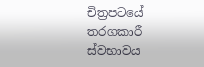චිත්‍රපටයේ තරගකාරී ස්වභාවය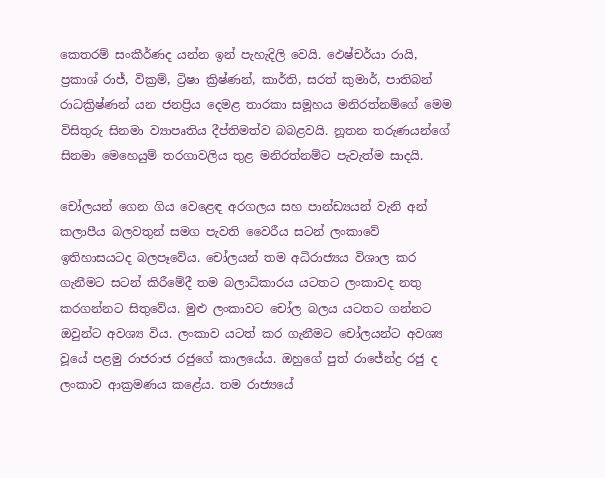කෙතරම් සංකීර්ණද යන්න ඉන් පැහැදිලි වෙයි. ඵෙෂ්චර්යා රායි, ප්‍රකාශ් රාජ්, වික්‍රම්, ට්‍රිෂා ක්‍රිෂ්ණන්, කාර්ති, සරත් කුමාර්, පාතිබන් රාධක්‍රිෂ්ණන් යන ජනප්‍රිය දෙමළ තාරකා සමූහය මනිරත්නම්ගේ මෙම විසිතුරු සිනමා ව්‍යාපෘතිය දීප්තිමත්ව බබළවයි. නූතන තරුණයන්ගේ සිනමා මෙහෙයුම් තරගාවලිය තුළ මනිරත්නම්ට පැවැත්ම සාදයි.

චෝලයන් ගෙන ගිය වෙළෙඳ අරගලය සහ පාන්ඩ්‍යයන් වැනි අන් කලාපීය බලවතුන් සමග පැවති වෛරීය සටන් ලංකාවේ ඉතිහාසයටද බලපෑවේය. චෝලයන් තම අධිරාජ්‍යය විශාල කර ගැනීමට සටන් කිරීමේදී තම බලාධිකාරය යටතට ලංකාවද නතු කරගන්නට සිතුවේය. මුළු ලංකාවට චෝල බලය යටතට ගන්නට ඔවුන්ට අවශ්‍ය විය. ලංකාව යටත් කර ගැනීමට චෝලයන්ට අවශ්‍ය වූයේ පළමු රාජරාජ රජුගේ කාලයේය. ඔහුගේ පුත් රාජේන්ද්‍ර රජු ද ලංකාව ආක්‍රමණය කළේය. තම රාජ්‍යයේ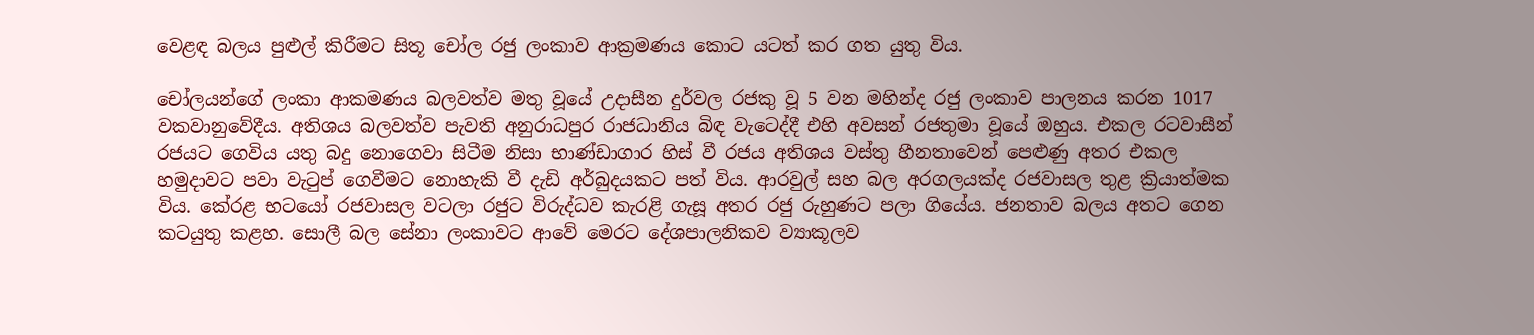වෙළඳ බලය පුළුල් කිරීමට සිතූ චෝල රජු ලංකාව ආක්‍රමණය කොට යටත් කර ගත යුතු විය.

චෝලයන්ගේ ලංකා ආකමණය බලවත්ව මතු වූයේ උදාසීන දුර්වල රජකු වූ 5 වන මහින්ද රජු ලංකාව පාලනය කරන 1017 වකවානුවේදීය. අතිශය බලවත්ව පැවති අනුරාධපුර රාජධානිය බිඳ වැටෙද්දී එහි අවසන් රජතුමා වූයේ ඔහුය. එකල රටවාසීන් රජයට ගෙවිය යතු බදු නොගෙවා සිටීම නිසා භාණ්ඩාගාර හිස් වී රජය අතිශය වස්තු හීනතාවෙන් පෙළුණු අතර එකල හමුදාවට පවා වැටුප් ගෙවීමට නොහැකි වී දැඩි අර්බුදයකට පත් විය. ආරවුල් සහ බල අරගලයක්ද රජවාසල තුළ ක්‍රියාත්මක විය. කේරළ භටයෝ රජවාසල වටලා රජුට විරුද්ධව කැරළි ගැසූ අතර රජු රුහුණට පලා ගියේය. ජනතාව බලය අතට ගෙන කටයුතු කළහ. සොලී බල සේනා ලංකාවට ආවේ මෙරට දේශපාලනිකව ව්‍යාකූලව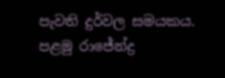පැවති දුර්වල සමයකය. පළමු රාජේන්ද්‍ර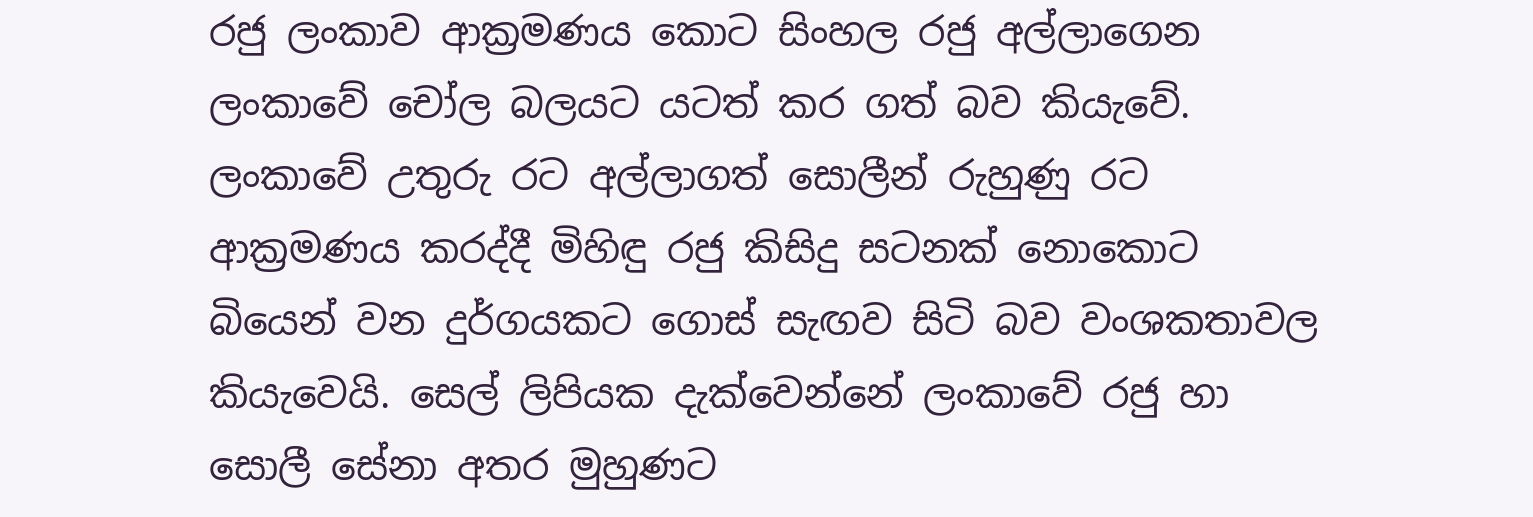රජු ලංකාව ආක්‍රමණය කොට සිංහල රජු අල්ලාගෙන ලංකාවේ චෝල බලයට යටත් කර ගත් බව කියැවේ. ලංකාවේ උතුරු රට අල්ලාගත් සොලීන් රුහුණු රට ආක්‍රමණය කරද්දී මිහිඳු රජු කිසිදු සටනක් නොකොට බියෙන් වන දුර්ගයකට ගොස් සැඟව සිටි බව වංශකතාවල කියැවෙයි. සෙල් ලිපියක දැක්වෙන්නේ ලංකාවේ රජු හා සොලී සේනා අතර මුහුණට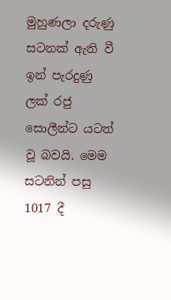මුහුණලා දරුණු සටනක් ඇති වී ඉන් පැරදුණු ලක් රජු සොලීන්ට යටත් වූ බවයි. මෙම සටනින් පසු 1017 දී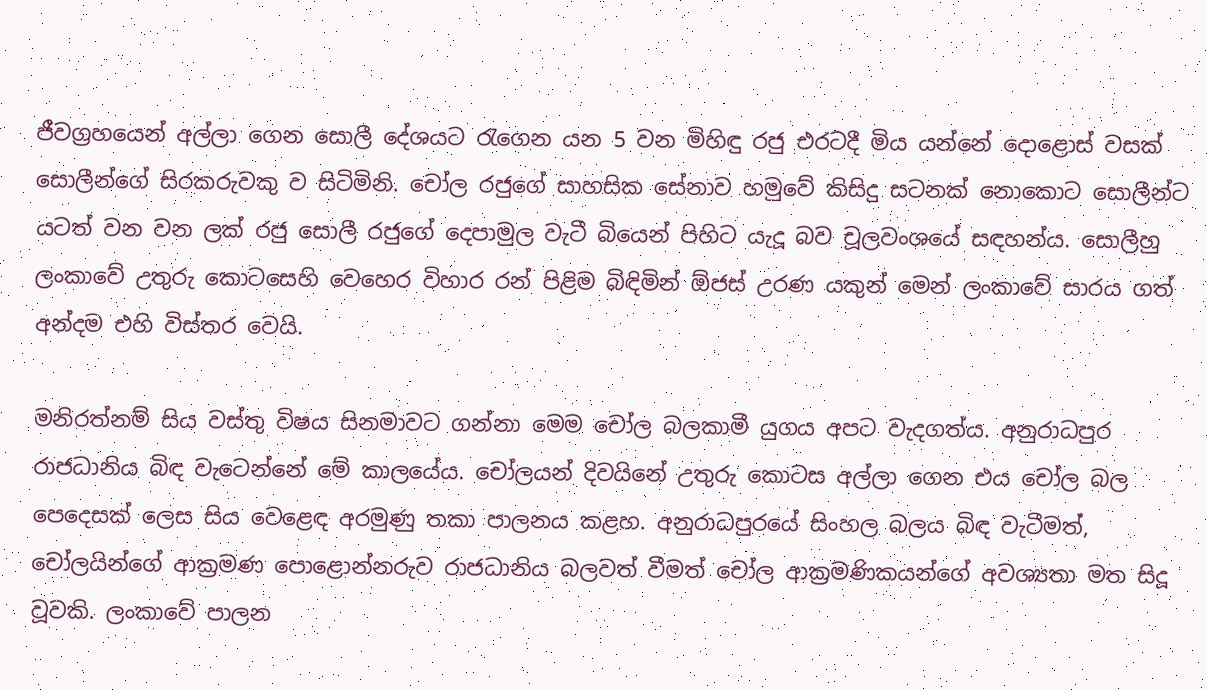ජීවග්‍රහයෙන් අල්ලා ගෙන සොලී දේශයට රැගෙන යන 5 වන මිහිඳු රජු එරටදී මිය යන්නේ දොළොස් වසක් සොලීන්ගේ සිරකරුවකු ව සිටිමිනි. චෝල රජුගේ සාහසික සේනාව හමුවේ කිසිදු සටනක් නොකොට සොලීන්ට යටත් වන වන ලක් රජු සොලී රජුගේ දෙපාමුල වැටී බියෙන් පිහිට යැදූ බව චූලවංශයේ සඳහන්ය. සොලීහු ලංකාවේ උතුරු කොටසෙහි වෙහෙර විහාර රන් පිළිම බිඳිමින් ඕජස් උරණ යකුන් මෙන් ලංකාවේ සාරය ගත් අන්දම එහි විස්තර වෙයි.

මනිරත්නම් සිය වස්තු විෂය සිනමාවට ගන්නා මෙම චෝල බලකාමී යුගය අපට වැදගත්ය. අනුරාධපුර රාජධානිය බිඳ වැටෙන්නේ මේ කාලයේය. චෝලයන් දිවයිනේ උතුරු කොටස අල්ලා ගෙන එය චෝල බල පෙදෙසක් ලෙස සිය වෙළෙඳ අරමුණු තකා පාලනය කළහ. අනුරාධපුරයේ සිංහල බලය බිඳ වැටීමත්, චෝලයින්ගේ ආක්‍රමණ පොළොන්නරුව රාජධානිය බලවත් වීමත් චෝල ආක්‍රමණිකයන්ගේ අවශ්‍යතා මත සිදූ වූවකි. ලංකාවේ පාලන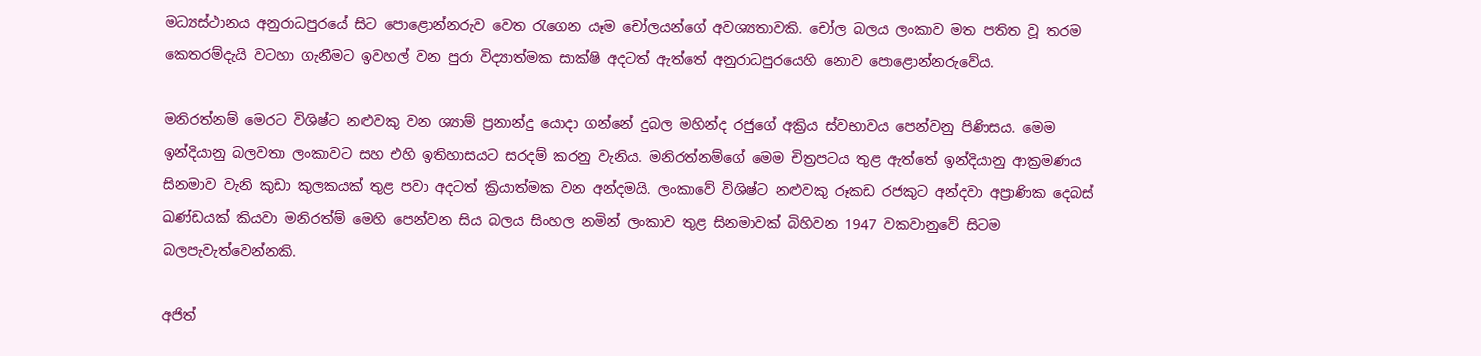මධ්‍යස්ථානය අනුරාධපුරයේ සිට පොළොන්නරුව වෙත රැගෙන යෑම චෝලයන්ගේ අවශ්‍යතාවකි. චෝල බලය ලංකාව මත පතිත වූ තරම කෙතරම්දැයි වටහා ගැනීමට ඉවහල් වන පුරා විද්‍යාත්මක සාක්ෂි අදටත් ඇත්තේ අනුරාධපුරයෙහි නොව පොළොන්නරුවේය.

මනිරත්නම් මෙරට විශිෂ්ට නළුවකු වන ශ්‍යාම් ප්‍රනාන්දු යොදා ගන්නේ දුබල මහින්ද රජුගේ අක්‍රිය ස්වභාවය පෙන්වනු පිණිසය. මෙම ඉන්දියානු බලවතා ලංකාවට සහ එහි ඉතිහාසයට සරදම් කරනු වැනිය. මනිරත්නම්ගේ මෙම චිත්‍රපටය තුළ ඇත්තේ ඉන්දියානු ආක්‍රමණය සිනමාව වැනි කුඩා කුලකයක් තුළ පවා අදටත් ක්‍රියාත්මක වන අන්දමයි. ලංකාවේ විශිෂ්ට නළුවකු රූකඩ රජකුට අන්දවා අප්‍රාණික දෙබස් ඛණ්ඩයක් කියවා මනිරත්ම් මෙහි පෙන්වන සිය බලය සිංහල නමින් ලංකාව තුළ සිනමාවක් බිහිවන 1947 වකවානුවේ සිටම බලපැවැත්වෙන්නකි.

අජිත්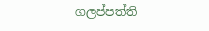ගලප්පත්ති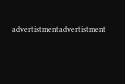advertistmentadvertistment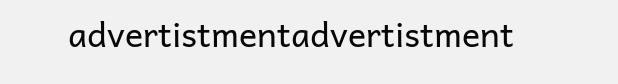advertistmentadvertistment